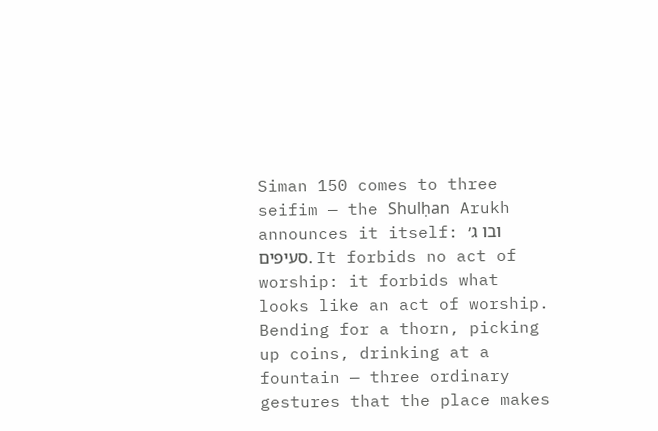Siman 150 comes to three seifim — the Shulḥan Arukh announces it itself: ובו ג׳ סעיפים. It forbids no act of worship: it forbids what looks like an act of worship. Bending for a thorn, picking up coins, drinking at a fountain — three ordinary gestures that the place makes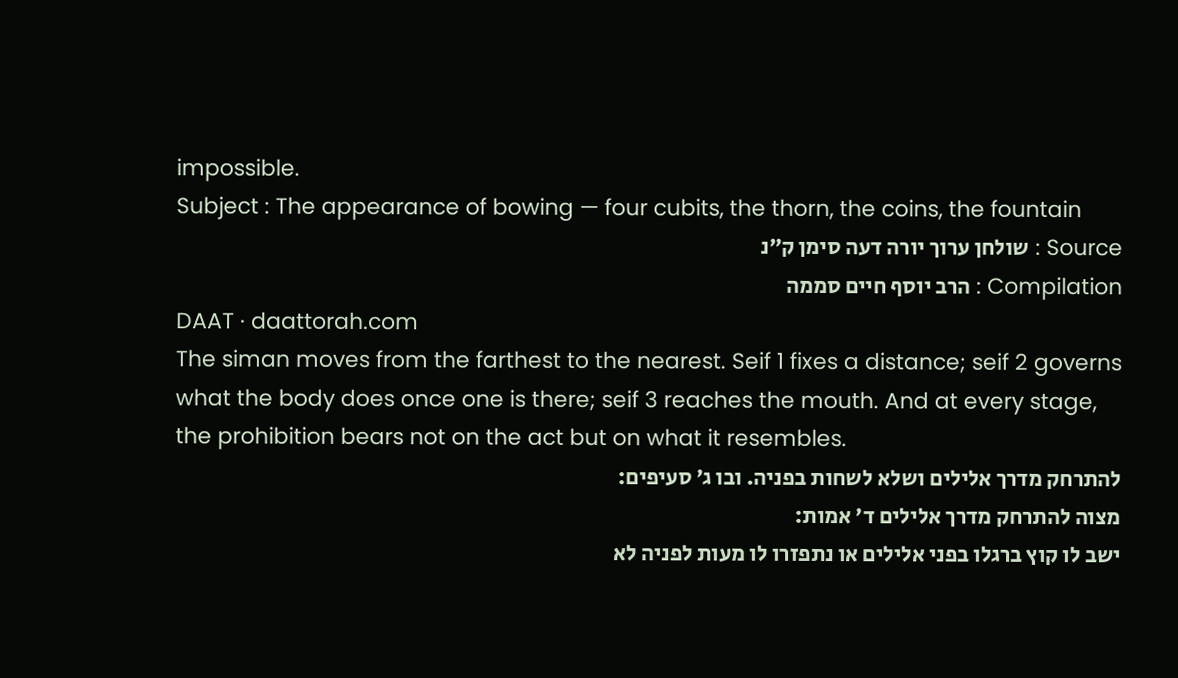impossible.
Subject : The appearance of bowing — four cubits, the thorn, the coins, the fountain
Source : שולחן ערוך יורה דעה סימן ק״נ
Compilation : הרב יוסף חיים סממה
DAAT · daattorah.com
The siman moves from the farthest to the nearest. Seif 1 fixes a distance; seif 2 governs what the body does once one is there; seif 3 reaches the mouth. And at every stage, the prohibition bears not on the act but on what it resembles.
להתרחק מדרך אלילים ושלא לשחות בפניה. ובו ג׳ סעיפים:
מצוה להתרחק מדרך אלילים ד׳ אמות:
ישב לו קוץ ברגלו בפני אלילים או נתפזרו לו מעות לפניה לא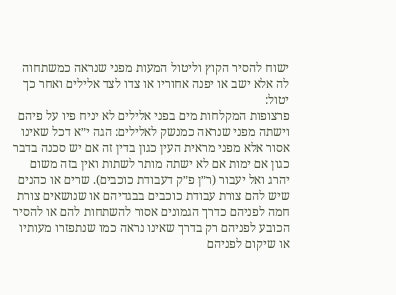ישוח להסיר הקוץ וליטול המעות מפני שנראה כמשתחוה לה אלא ישב או יפנה אחוריו או צדו לצד אלילים ואחר כך יטול:
פרצופות המקלחות מים בפני אלילים לא יניח פיו על פיהם וישתה מפני שנראה כמנשק לאלילים: הגה י״א דכל שאינו אסור אלא מפני מראית העין כגון בדין זה אם יש סכנה בדבר כגון אם ימות אם לא ישתה מותר לשתות ואין בזה משום יהרג ואל יעבור (ר״ן פ״ק דעבודת כוכבים). שרים או כהנים שיש להם צורת עבודת כוכבים בבגדיהם או שנושאים צורת חמה לפניהם כדרך הגמונים אסור להשתחות להם או להסיר הכובע לפניהם רק בדרך שאינו נראה כמו שנתפזרו מעותיו או שיקום לפניהם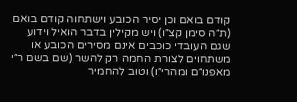קודם בואם וכן יסיר הכובע וישתחוה קודם בואם (ת״ה סימן קצ״ו) ויש מקילין בדבר הואיל וידוע שגם העובדי כוכבים אינם מסירים הכובע או משתחוים לצורת החמה רק להשר (שם בשם ר״י מאפנו״ם ומהרי״ו) וטוב להחמיר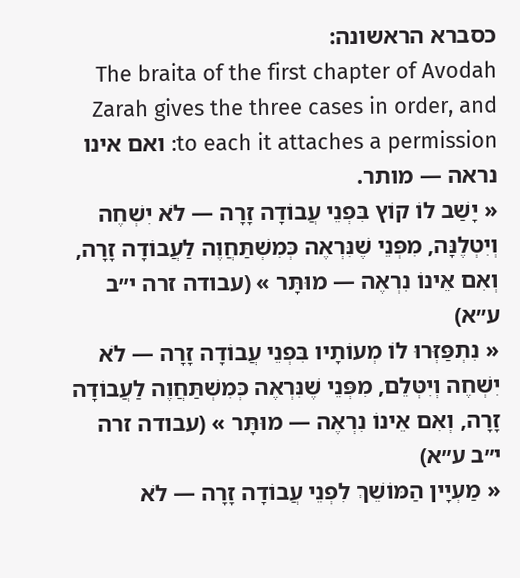כסברא הראשונה:
The braita of the first chapter of Avodah Zarah gives the three cases in order, and to each it attaches a permission: ואם אינו נראה — מותר.
« יָשַׁב לוֹ קוֹץ בִּפְנֵי עֲבוֹדָה זָרָה — לֹא יִשְׁחֶה וְיִטְלֶנָּה, מִפְּנֵי שֶׁנִּרְאֶה כְּמִשְׁתַּחֲוֶה לַעֲבוֹדָה זָרָה, וְאִם אֵינוֹ נִרְאֶה — מוּתָּר » (עבודה זרה י״ב ע״א)
« נִתְפַּזְּרוּ לוֹ מְעוֹתָיו בִּפְנֵי עֲבוֹדָה זָרָה — לֹא יִשְׁחֶה וְיִטְּלֵם, מִפְּנֵי שֶׁנִּרְאֶה כְּמִשְׁתַּחֲוֶה לַעֲבוֹדָה זָרָה, וְאִם אֵינוֹ נִרְאֶה — מוּתָּר » (עבודה זרה י״ב ע״א)
« מַעְיָין הַמּוֹשֵׁךְ לִפְנֵי עֲבוֹדָה זָרָה — לֹא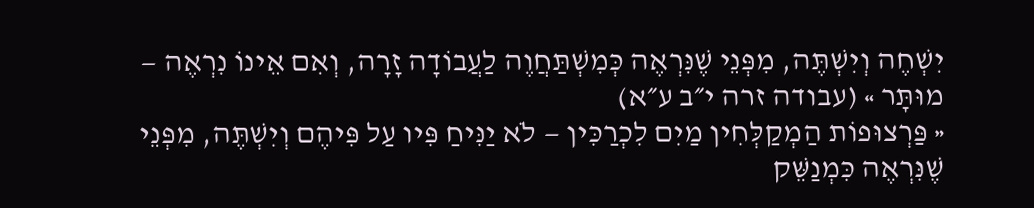יִשְׁחֶה וְיִשְׁתֶּה, מִפְּנֵי שֶׁנִּרְאֶה כְּמִשְׁתַּחֲוֶה לַעֲבוֹדָה זָרָה, וְאִם אֵינוֹ נִרְאֶה — מוּתָּר » (עבודה זרה י״ב ע״א)
« פַּרְצוּפוֹת הַמְקַלְּחִין מַיִם לִכְרַכִּין — לֹא יַנִּיחַ פִּיו עַל פִּיהֶם וְיִשְׁתֶּה, מִפְּנֵי שֶׁנִּרְאֶה כִּמְנַשֵּׁק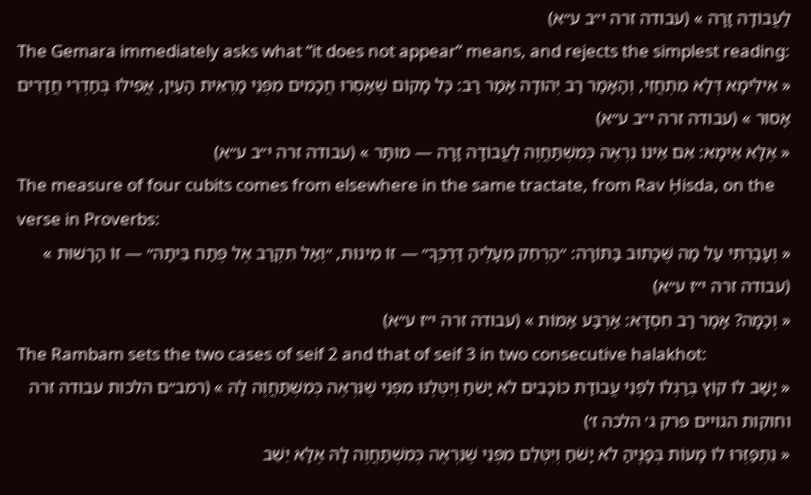לַעֲבוֹדָה זָרָה » (עבודה זרה י״ב ע״א)
The Gemara immediately asks what “it does not appear” means, and rejects the simplest reading:
« אִילֵּימָא דְּלָא מִתְחֲזֵי, וְהָאָמַר רַב יְהוּדָה אָמַר רַב: כׇּל מָקוֹם שֶׁאָסְרוּ חֲכָמִים מִפְּנֵי מַרְאִית הָעַיִן, אֲפִילּוּ בְּחַדְרֵי חֲדָרִים אָסוּר » (עבודה זרה י״ב ע״א)
« אֶלָּא אֵימָא: אִם אֵינוֹ נִרְאֶה כְּמִשְׁתַּחֲוֶה לַעֲבוֹדָה זָרָה — מוּתָּר » (עבודה זרה י״ב ע״א)
The measure of four cubits comes from elsewhere in the same tractate, from Rav Ḥisda, on the verse in Proverbs:
« וְעָבַרְתִּי עַל מַה שֶּׁכָּתוּב בַּתּוֹרָה: ״הַרְחֵק מֵעָלֶיהָ דַּרְכֶּךָ״ — זוֹ מִינוּת, ״וְאַל תִּקְרַב אֶל פֶּתַח בֵּיתָהּ״ — זוֹ הָרָשׁוּת » (עבודה זרה י״ז ע״א)
« וְכַמָּה? אָמַר רַב חִסְדָּא: אַרְבַּע אַמּוֹת » (עבודה זרה י״ז ע״א)
The Rambam sets the two cases of seif 2 and that of seif 3 in two consecutive halakhot:
« יָשַׁב לוֹ קוֹץ בְּרַגְלוֹ לִפְנֵי עֲבוֹדַת כּוֹכָבִים לֹא יָשֹׁחַ וְיִטְּלֶנּוּ מִפְּנֵי שֶׁנִּרְאֶה כְּמִשְׁתַּחֲוֶה לָהּ » (רמב״ם הלכות עבודה זרה וחוקות הגויים פרק ג׳ הלכה ז׳)
« נִתְפַּזְּרוּ לוֹ מָעוֹת בְּפָנֶיהָ לֹא יָשֹׁחַ וְיִטְּלֵם מִפְּנֵי שֶׁנִּרְאֶה כְּמִשְׁתַּחֲוֶה לָהּ אֶלָּא יֵשֵׁב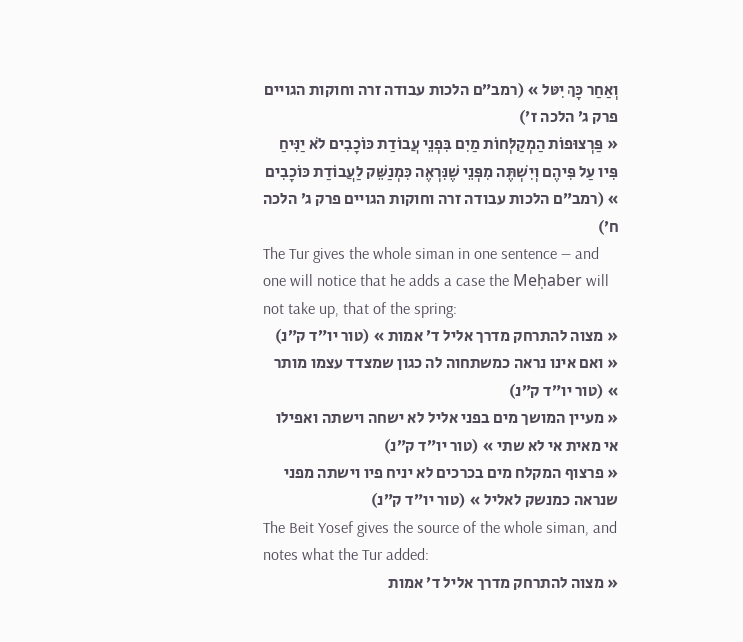וְאַחַר כָּךְ יִטּל » (רמב״ם הלכות עבודה זרה וחוקות הגויים פרק ג׳ הלכה ז׳)
« פַּרְצוּפוֹת הַמְקַלְּחוֹת מַיִם בִּפְנֵי עֲבוֹדַת כּוֹכָבִים לֹא יַנִּיחַ פִּיו עַל פִּיהֶם וְיִשְׁתֶּה מִפְּנֵי שֶׁנִּרְאֶה כִּמְנַשֵּׁק לַעֲבוֹדַת כּוֹכָבִים » (רמב״ם הלכות עבודה זרה וחוקות הגויים פרק ג׳ הלכה ח׳)
The Tur gives the whole siman in one sentence — and one will notice that he adds a case the Meḥaber will not take up, that of the spring:
« מצוה להתרחק מדרך אליל ד׳ אמות » (טור יו״ד ק״נ)
« ואם אינו נראה כמשתחוה לה כגון שמצדד עצמו מותר » (טור יו״ד ק״נ)
« מעיין המושך מים בפני אליל לא ישחה וישתה ואפילו אי מאית אי לא שתי » (טור יו״ד ק״נ)
« פרצוף המקלח מים בכרכים לא יניח פיו וישתה מפני שנראה כמנשק לאליל » (טור יו״ד ק״נ)
The Beit Yosef gives the source of the whole siman, and notes what the Tur added:
« מצוה להתרחק מדרך אליל ד׳ אמות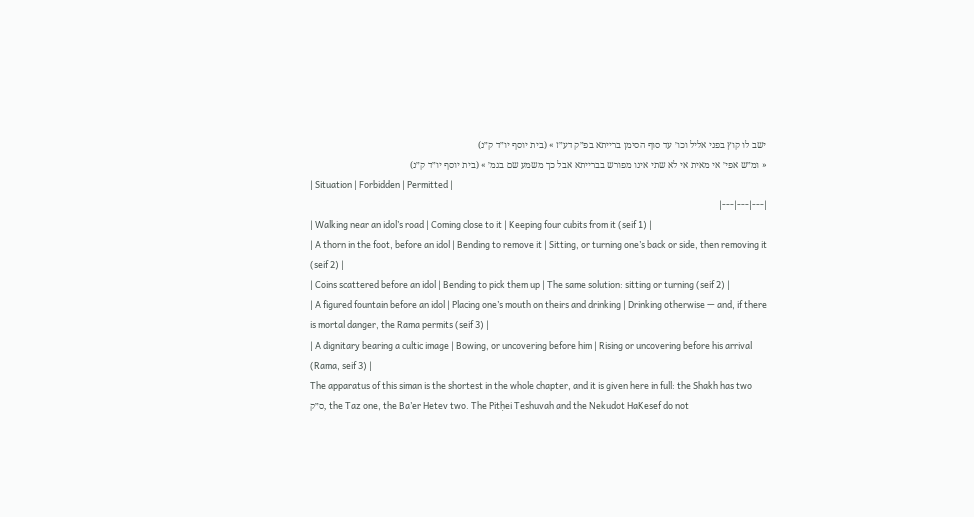ישב לו קוץ בפני אליל וכו׳ עד סוף הסימן ברייתא בפ״ק דע״ז » (בית יוסף יו״ד ק״נ)
« ומ״ש אפי׳ אי מאית אי לא שתי אינו מפורש בברייתא אבל כך משמע שם בגמ׳ » (בית יוסף יו״ד ק״נ)
| Situation | Forbidden | Permitted |
|---|---|---|
| Walking near an idol’s road | Coming close to it | Keeping four cubits from it (seif 1) |
| A thorn in the foot, before an idol | Bending to remove it | Sitting, or turning one’s back or side, then removing it (seif 2) |
| Coins scattered before an idol | Bending to pick them up | The same solution: sitting or turning (seif 2) |
| A figured fountain before an idol | Placing one’s mouth on theirs and drinking | Drinking otherwise — and, if there is mortal danger, the Rama permits (seif 3) |
| A dignitary bearing a cultic image | Bowing, or uncovering before him | Rising or uncovering before his arrival (Rama, seif 3) |
The apparatus of this siman is the shortest in the whole chapter, and it is given here in full: the Shakh has two ס״ק, the Taz one, the Ba’er Hetev two. The Pitḥei Teshuvah and the Nekudot HaKesef do not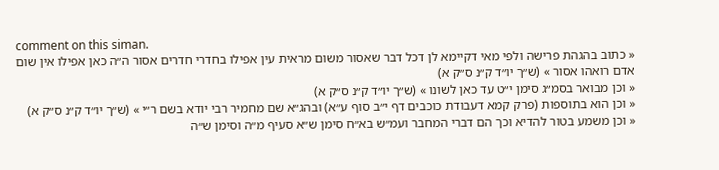comment on this siman.
« כתוב בהגהת פרישה ולפי מאי דקיימא לן דכל דבר שאסור משום מראית עין אפילו בחדרי חדרים אסור ה״ה כאן אפילו אין שום אדם רואהו אסור » (ש״ך יו״ד ק״נ ס״ק א)
« וכן מבואר בסמ״ג סימן י״ט עד כאן לשונו » (ש״ך יו״ד ק״נ ס״ק א)
« וכן הוא בתוספות (פרק קמא דעבודת כוכבים דף י״ב סוף ע״א) ובהג״א שם מחמיר רבי יודא בשם ר״י » (ש״ך יו״ד ק״נ ס״ק א)
« וכן משמע בטור להדיא וכך הם דברי המחבר ועמ״ש בא״ח סימן ש״א סעיף מ״ה וסימן ש״ה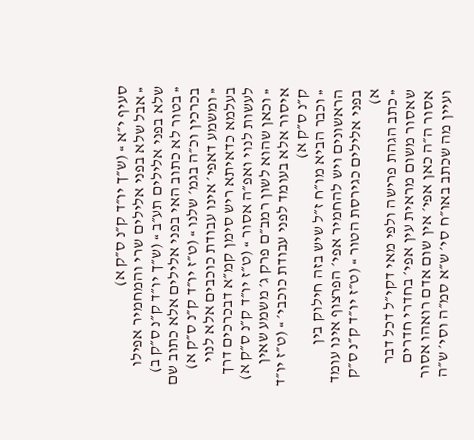סעיף י״א » (ש״ך יו״ד ק״נ ס״ק א)
« אבל שלא בפני אלילים שרי והמחמיר אפילו שלא בפני אלילים תע״ב » (ש״ך יו״ד ק״נ ס״ק ב)
« בטור לא כתוב האי בפני אלילים אלא כתוב שם בכרכין וכ״ה בגמ׳ שלנו » (ט״ז יו״ד ק״נ ס״ק א)
« ומשמע דאפי׳ אינו עבודת כוכבים אלא לנוי בעלמא כדאיתא ריש סימן קמ״א דבכרכים דרך לעשות לנוי ואפ״ה אסור » (ט״ז יו״ד ק״נ ס״ק א)
« וכאן שהוא לשון רמב״ם פרק ג׳ משמע שאין איסור אלא בעומד לפני עבודת כוכבי׳ » (ט״ז יו״ד ק״נ ס״ק א)
« וכבר הביא מו״ח ז״ל שיש בזה חילוק בין הראשונים ויש להחמיר אפי׳ הפרצוף אינו עומד בפני אלילים כגירסת הטור » (ט״ז יו״ד ק״נ ס״ק א)
« כתב הגהת פרישה ולפי מאי דקי״ל דכל דבר שאסור משום מראית עין אפי׳ בחדרי חדרים אסור ה״ה כאן אפי׳ אין שום אדם רואהו אסור ועיין מה שכתב באו״ח סי׳ ש״א סמ״ה וסי׳ ש״ה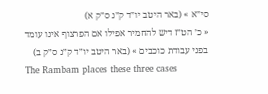סי״א » (באר היטב יו״ד ק״נ ס״ק א)
« כ׳ הט״ז דיש להחמיר אפילו אם הפרצוף אינו עומד בפני עבודת כוכבים » (באר היטב יו״ד ק״נ ס״ק ב)
The Rambam places these three cases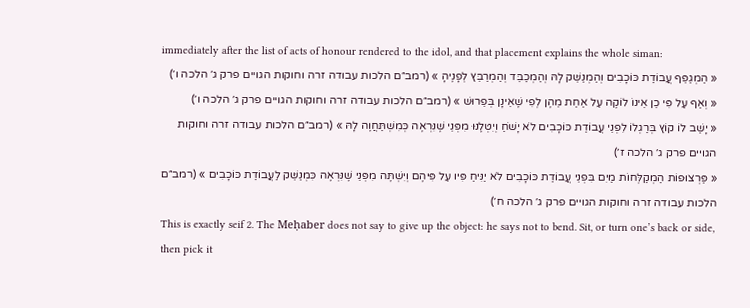immediately after the list of acts of honour rendered to the idol, and that placement explains the whole siman:
« הַמְגַפֵּף עֲבוֹדַת כּוֹכָבִים וְהַמְנַשֵּׁק לָהּ וְהַמְכַבֵּד וְהַמְרַבֵּץ לְפָנֶיהָ » (רמב״ם הלכות עבודה זרה וחוקות הגויים פרק ג׳ הלכה ו׳)
« וְאַף עַל פִּי כֵן אֵינוֹ לוֹקֶה עַל אַחַת מֵהֶן לְפִי שֶׁאֵינָן בְּפֵרוּשׁ » (רמב״ם הלכות עבודה זרה וחוקות הגויים פרק ג׳ הלכה ו׳)
« יָשַׁב לוֹ קוֹץ בְּרַגְלוֹ לִפְנֵי עֲבוֹדַת כּוֹכָבִים לֹא יָשֹׁחַ וְיִטְּלֶנּוּ מִפְּנֵי שֶׁנִּרְאֶה כְּמִשְׁתַּחֲוֶה לָהּ » (רמב״ם הלכות עבודה זרה וחוקות הגויים פרק ג׳ הלכה ז׳)
« פַּרְצוּפוֹת הַמְקַלְּחוֹת מַיִם בִּפְנֵי עֲבוֹדַת כּוֹכָבִים לֹא יַנִּיחַ פִּיו עַל פִּיהֶם וְיִשְׁתֶּה מִפְּנֵי שֶׁנִּרְאֶה כִּמְנַשֵּׁק לַעֲבוֹדַת כּוֹכָבִים » (רמב״ם הלכות עבודה זרה וחוקות הגויים פרק ג׳ הלכה ח׳)
This is exactly seif 2. The Meḥaber does not say to give up the object: he says not to bend. Sit, or turn one’s back or side, then pick it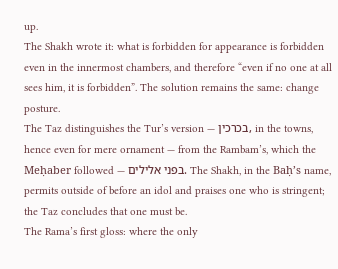up.
The Shakh wrote it: what is forbidden for appearance is forbidden even in the innermost chambers, and therefore “even if no one at all sees him, it is forbidden”. The solution remains the same: change posture.
The Taz distinguishes the Tur’s version — בכרכין, in the towns, hence even for mere ornament — from the Rambam’s, which the Meḥaber followed — בפני אלילים. The Shakh, in the Baḥ’s name, permits outside of before an idol and praises one who is stringent; the Taz concludes that one must be.
The Rama’s first gloss: where the only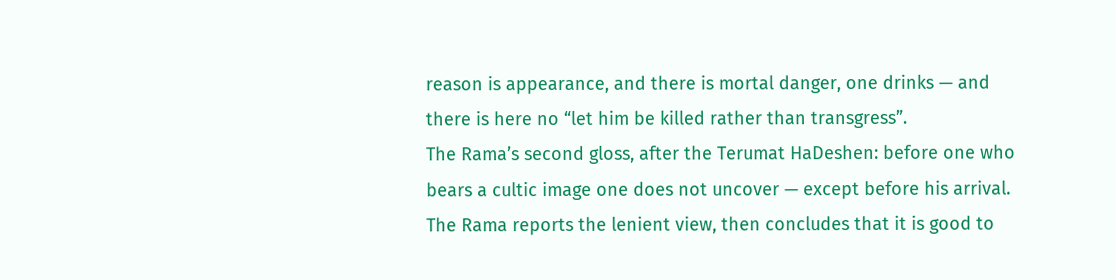reason is appearance, and there is mortal danger, one drinks — and there is here no “let him be killed rather than transgress”.
The Rama’s second gloss, after the Terumat HaDeshen: before one who bears a cultic image one does not uncover — except before his arrival. The Rama reports the lenient view, then concludes that it is good to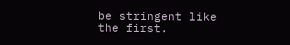be stringent like the first.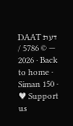DAAT דעת — © 5786 / 2026 · Back to home · Siman 150 · ♥ Support us